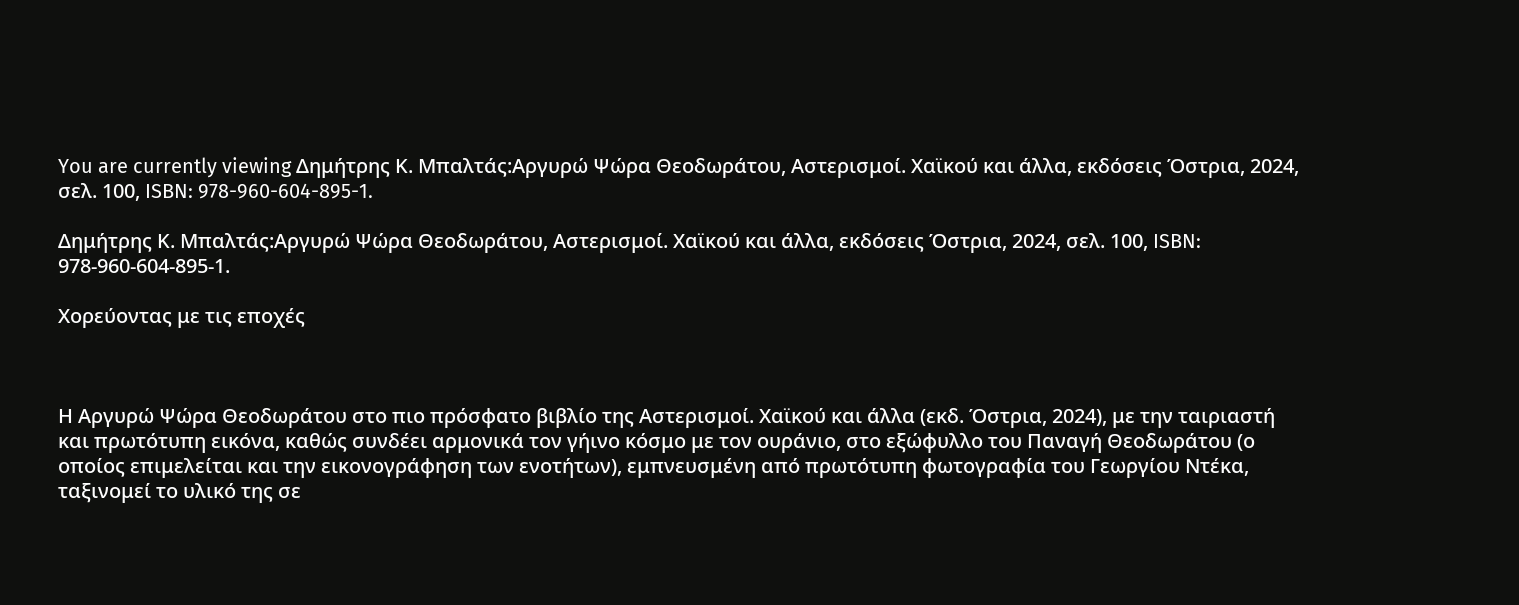You are currently viewing Δημήτρης Κ. Μπαλτάς:Αργυρώ Ψώρα Θεοδωράτου, Αστερισμοί. Χαϊκού και άλλα, εκδόσεις Όστρια, 2024, σελ. 100, ISBN: 978-960-604-895-1.

Δημήτρης Κ. Μπαλτάς:Αργυρώ Ψώρα Θεοδωράτου, Αστερισμοί. Χαϊκού και άλλα, εκδόσεις Όστρια, 2024, σελ. 100, ISBN: 978-960-604-895-1.

Χορεύοντας με τις εποχές



Η Αργυρώ Ψώρα Θεοδωράτου στο πιο πρόσφατο βιβλίο της Αστερισμοί. Χαϊκού και άλλα (εκδ. Όστρια, 2024), με την ταιριαστή και πρωτότυπη εικόνα, καθώς συνδέει αρμονικά τον γήινο κόσμο με τον ουράνιο, στο εξώφυλλο του Παναγή Θεοδωράτου (ο οποίος επιμελείται και την εικονογράφηση των ενοτήτων), εμπνευσμένη από πρωτότυπη φωτογραφία του Γεωργίου Ντέκα, ταξινομεί το υλικό της σε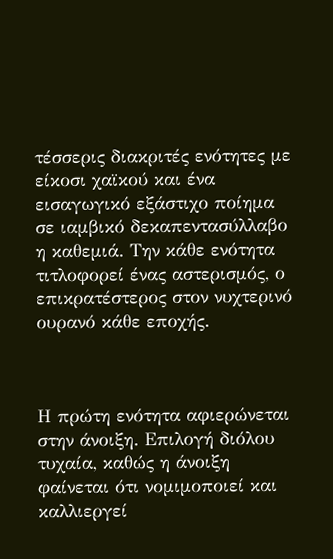τέσσερις διακριτές ενότητες με είκοσι χαϊκού και ένα εισαγωγικό εξάστιχο ποίημα σε ιαμβικό δεκαπεντασύλλαβο η καθεμιά. Την κάθε ενότητα τιτλοφορεί ένας αστερισμός, ο επικρατέστερος στον νυχτερινό ουρανό κάθε εποχής.



Η πρώτη ενότητα αφιερώνεται στην άνοιξη. Επιλογή διόλου τυχαία, καθώς η άνοιξη φαίνεται ότι νομιμοποιεί και καλλιεργεί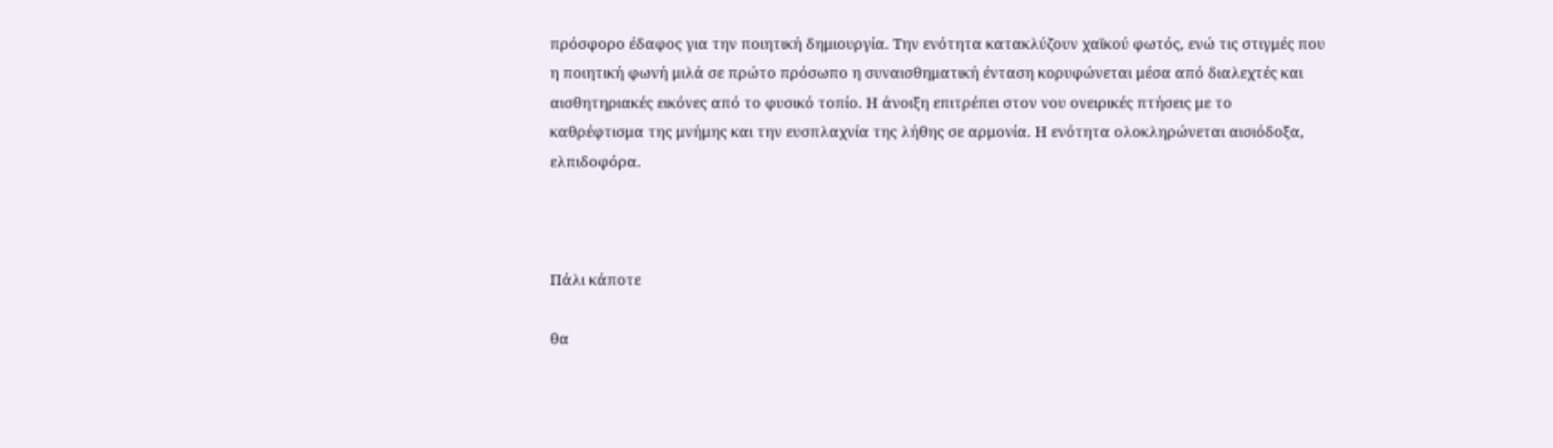πρόσφορο έδαφος για την ποιητική δημιουργία. Την ενότητα κατακλύζουν χαϊκού φωτός, ενώ τις στιγμές που η ποιητική φωνή μιλά σε πρώτο πρόσωπο η συναισθηματική ένταση κορυφώνεται μέσα από διαλεχτές και αισθητηριακές εικόνες από το φυσικό τοπίο. Η άνοιξη επιτρέπει στον νου ονειρικές πτήσεις με το καθρέφτισμα της μνήμης και την ευσπλαχνία της λήθης σε αρμονία. Η ενότητα ολοκληρώνεται αισιόδοξα, ελπιδοφόρα.



Πάλι κάποτε

θα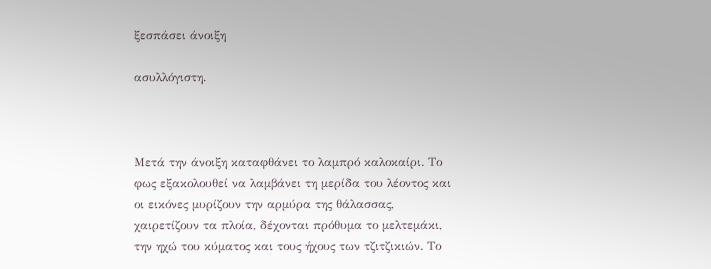ξεσπάσει άνοιξη

ασυλλόγιστη.



Μετά την άνοιξη καταφθάνει το λαμπρό καλοκαίρι. Το φως εξακολουθεί να λαμβάνει τη μερίδα του λέοντος και οι εικόνες μυρίζουν την αρμύρα της θάλασσας, χαιρετίζουν τα πλοία, δέχονται πρόθυμα το μελτεμάκι, την ηχώ του κύματος και τους ήχους των τζιτζικιών. Το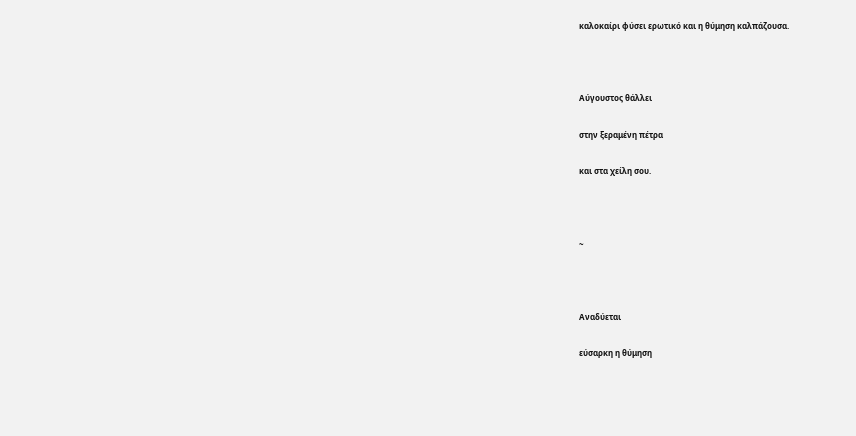καλοκαίρι φύσει ερωτικό και η θύμηση καλπάζουσα.



Αύγουστος θάλλει

στην ξεραμένη πέτρα

και στα χείλη σου.



~



Αναδύεται

εύσαρκη η θύμηση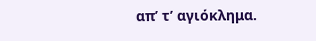απ’ τ’ αγιόκλημα.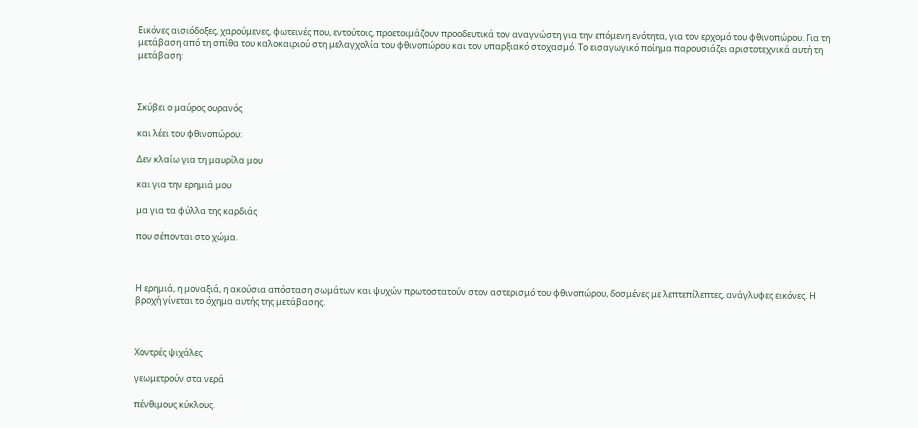Εικόνες αισιόδοξες, χαρούμενες, φωτεινές που, εντούτοις, προετοιμάζουν προοδευτικά τον αναγνώστη για την επόμενη ενότητα, για τον ερχομό του φθινοπώρου. Για τη μετάβαση από τη σπίθα του καλοκαιριού στη μελαγχολία του φθινοπώρου και τον υπαρξιακό στοχασμό. Το εισαγωγικό ποίημα παρουσιάζει αριστοτεχνικά αυτή τη μετάβαση:



Σκύβει ο μαύρος ουρανός

και λέει του φθινοπώρου:

Δεν κλαίω για τη μαυρίλα μου

και για την ερημιά μου

μα για τα φύλλα της καρδιάς

που σέπονται στο χώμα.



Η ερημιά, η μοναξιά, η ακούσια απόσταση σωμάτων και ψυχών πρωτοστατούν στον αστερισμό του φθινοπώρου, δοσμένες με λεπτεπίλεπτες, ανάγλυφες εικόνες. Η βροχή γίνεται το όχημα αυτής της μετάβασης.



Χοντρές ψιχάλες

γεωμετρούν στα νερά

πένθιμους κύκλους.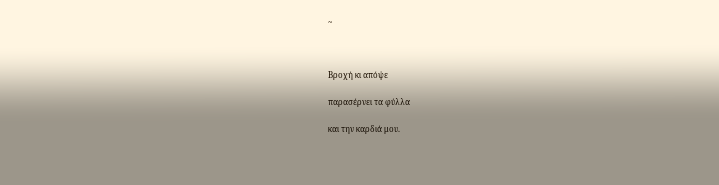~



Βροχή κι απόψε

παρασέρνει τα φύλλα

και την καρδιά μου.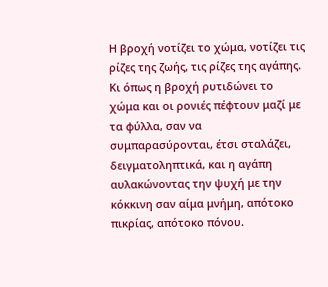Η βροχή νοτίζει το χώμα, νοτίζει τις ρίζες της ζωής, τις ρίζες της αγάπης. Κι όπως η βροχή ρυτιδώνει το χώμα και οι ρονιές πέφτουν μαζί με τα φύλλα, σαν να συμπαρασύρονται, έτσι σταλάζει, δειγματοληπτικά, και η αγάπη αυλακώνοντας την ψυχή με την κόκκινη σαν αίμα μνήμη, απότοκο πικρίας, απότοκο πόνου.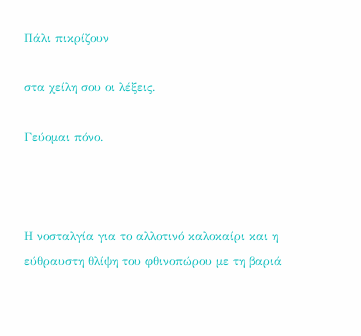Πάλι πικρίζουν

στα χείλη σου οι λέξεις.

Γεύομαι πόνο.



Η νοσταλγία για το αλλοτινό καλοκαίρι και η εύθραυστη θλίψη του φθινοπώρου με τη βαριά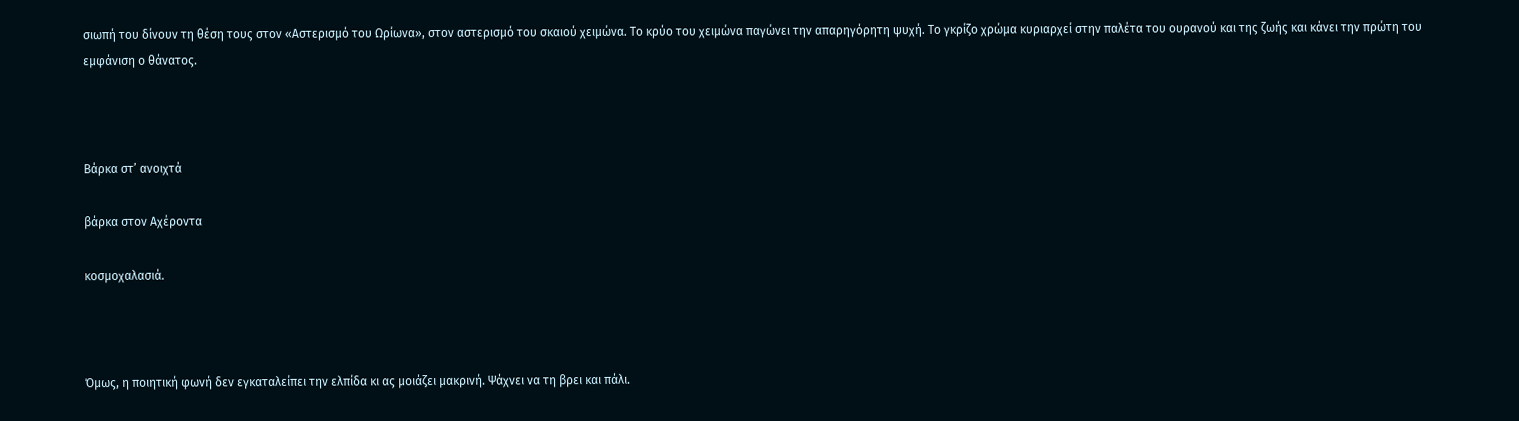σιωπή του δίνουν τη θέση τους στον «Αστερισμό του Ωρίωνα», στον αστερισμό του σκαιού χειμώνα. Το κρύο του χειμώνα παγώνει την απαρηγόρητη ψυχή. Το γκρίζο χρώμα κυριαρχεί στην παλέτα του ουρανού και της ζωής και κάνει την πρώτη του εμφάνιση ο θάνατος.



Βάρκα στ’ ανοιχτά

βάρκα στον Αχέροντα

κοσμοχαλασιά.



Όμως, η ποιητική φωνή δεν εγκαταλείπει την ελπίδα κι ας μοιάζει μακρινή. Ψάχνει να τη βρει και πάλι.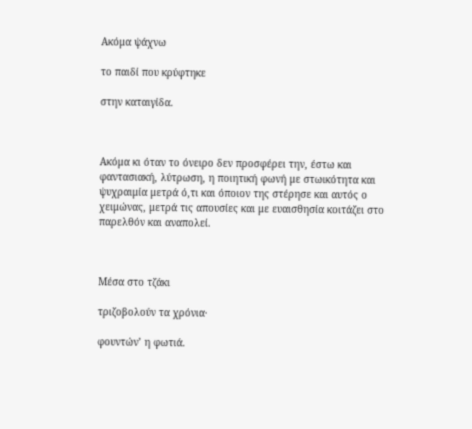Ακόμα ψάχνω

το παιδί που κρύφτηκε

στην καταιγίδα.



Ακόμα κι όταν το όνειρο δεν προσφέρει την, έστω και φαντασιακή, λύτρωση, η ποιητική φωνή με στωικότητα και ψυχραιμία μετρά ό,τι και όποιον της στέρησε και αυτός ο χειμώνας, μετρά τις απουσίες και με ευαισθησία κοιτάζει στο παρελθόν και αναπολεί.



Μέσα στο τζάκι

τριζοβολούν τα χρόνια·

φουντών’ η φωτιά.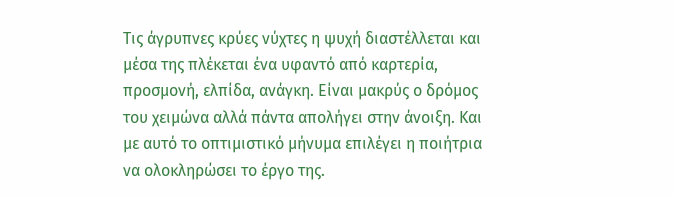Τις άγρυπνες κρύες νύχτες η ψυχή διαστέλλεται και μέσα της πλέκεται ένα υφαντό από καρτερία, προσμονή, ελπίδα, ανάγκη. Είναι μακρύς ο δρόμος του χειμώνα αλλά πάντα απολήγει στην άνοιξη. Και με αυτό το οπτιμιστικό μήνυμα επιλέγει η ποιήτρια να ολοκληρώσει το έργο της.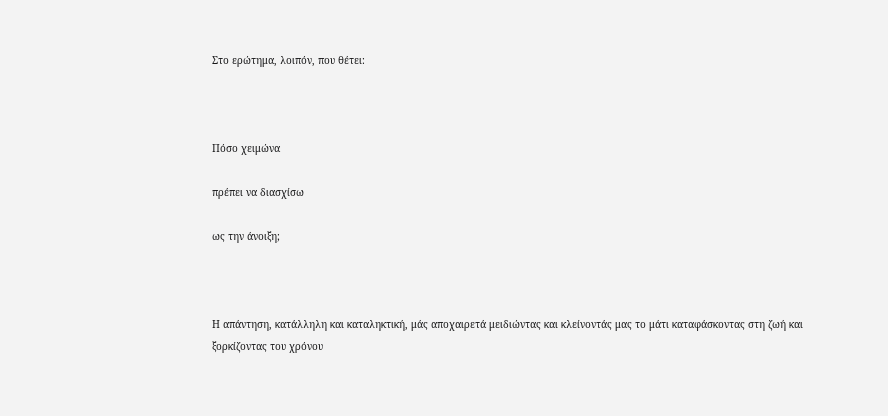Στο ερώτημα, λοιπόν, που θέτει:



Πόσο χειμώνα

πρέπει να διασχίσω

ως την άνοιξη;



Η απάντηση, κατάλληλη και καταληκτική, μάς αποχαιρετά μειδιώντας και κλείνοντάς μας το μάτι καταφάσκοντας στη ζωή και ξορκίζοντας του χρόνου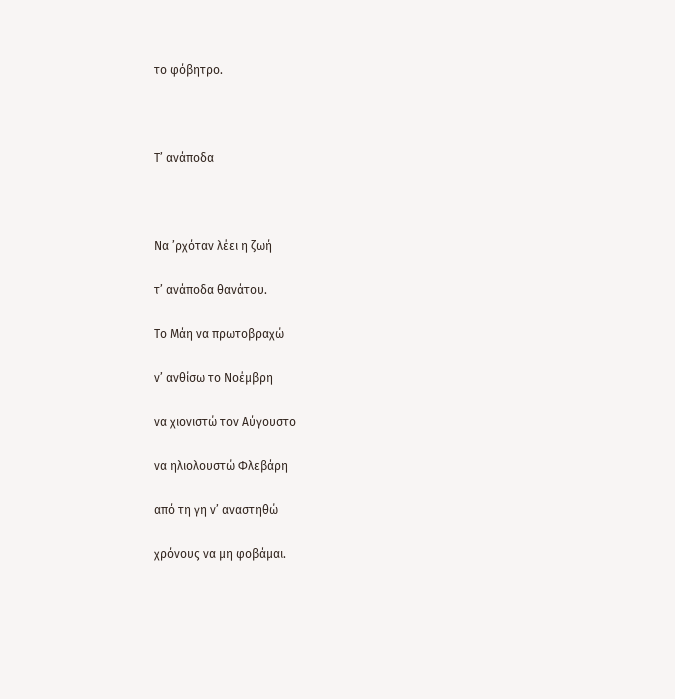το φόβητρο.



Τ’ ανάποδα



Να ʼρχόταν λέει η ζωή

τ’ ανάποδα θανάτου.

Το Μάη να πρωτοβραχώ

ν’ ανθίσω το Νοέμβρη

να χιονιστώ τον Αύγουστο

να ηλιολουστώ Φλεβάρη

από τη γη ν’ αναστηθώ

χρόνους να μη φοβάμαι.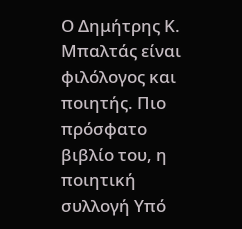Ο Δημήτρης Κ. Μπαλτάς είναι φιλόλογος και ποιητής. Πιο πρόσφατο βιβλίο του, η ποιητική συλλογή Υπό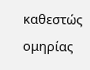καθεστώς ομηρίας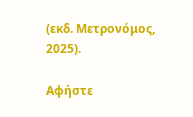(εκδ. Μετρονόμος, 2025).

Αφήστε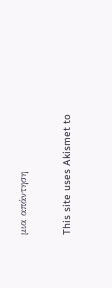μια απάντηση

This site uses Akismet to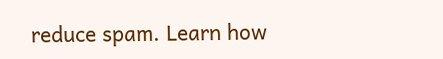reduce spam. Learn how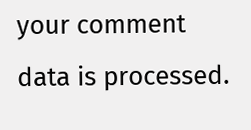your comment data is processed.